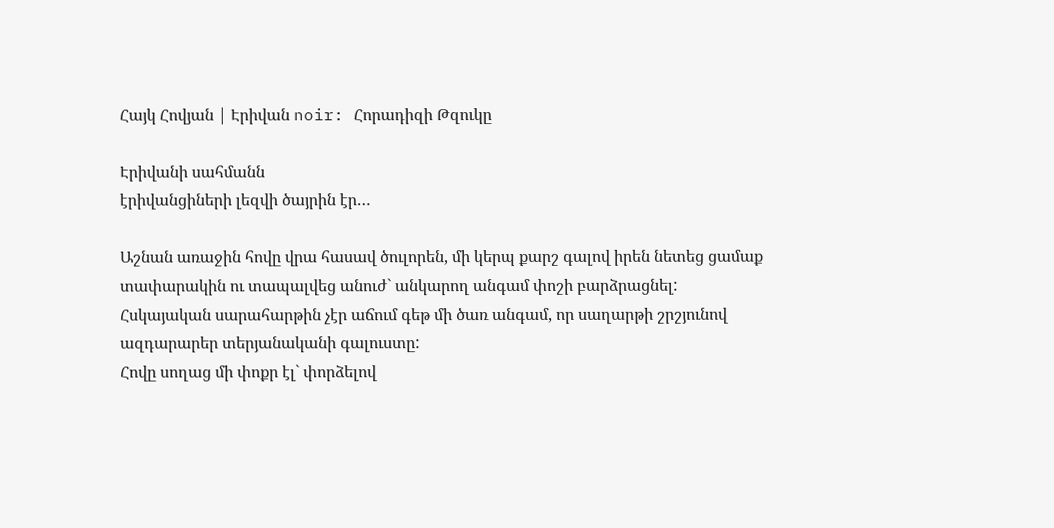Հայկ Հովյան | Էրիվան noir: Հորադիզի Թզուկը

Էրիվանի սահմանն
էրիվանցիների լեզվի ծայրին էր…

Աշնան առաջին հովը վրա հասավ ծուլորեն, մի կերպ քարշ գալով իրեն նետեց ցամաք տափարակին ու տապալվեց անուժ` անկարող անգամ փոշի բարձրացնել:
Հսկայական սարահարթին չէր աճում գեթ մի ծառ անգամ, որ սաղարթի շրշյունով ազդարարեր տերյանականի գալուստը:
Հովը սողաց մի փոքր էլ` փորձելով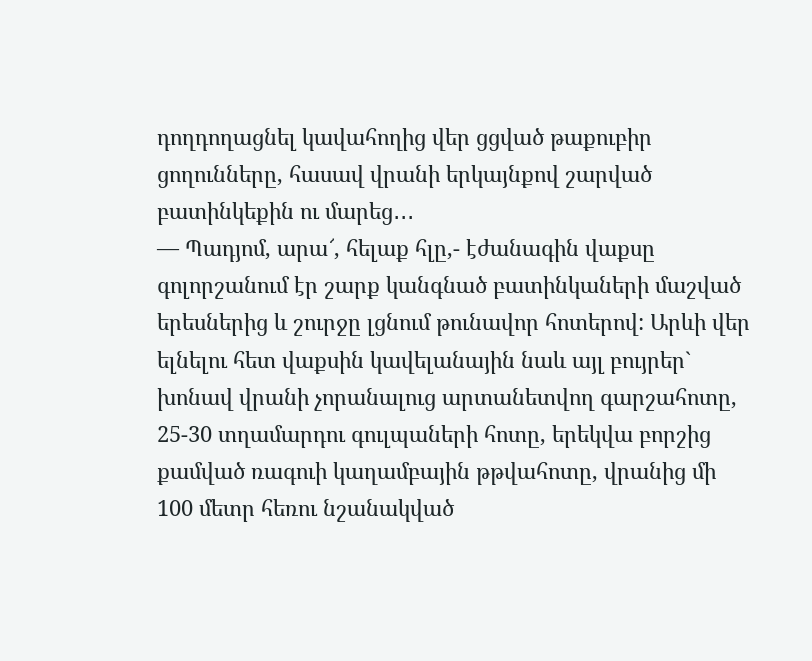դողդողացնել կավահողից վեր ցցված թաքուբիր ցողունները, հասավ վրանի երկայնքով շարված բատինկեքին ու մարեց․․․
— Պադյոմ, արա՜, հելաք հլը,- էժանագին վաքսը գոլորշանում էր շարք կանգնած բատինկաների մաշված երեսներից և շուրջը լցնում թունավոր հոտերով: Արևի վեր ելնելու հետ վաքսին կավելանային նաև այլ բույրեր` խոնավ վրանի չորանալուց արտանետվող գարշահոտը, 25-30 տղամարդու գուլպաների հոտը, երեկվա բորշից քամված ռագուի կաղամբային թթվահոտը, վրանից մի 100 մետր հեռու նշանակված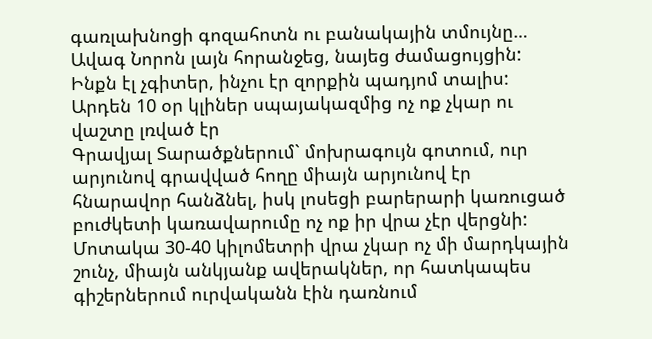գառլախնոցի գոզահոտն ու բանակային տմույնը…
Ավագ Նորոն լայն հորանջեց, նայեց ժամացույցին: Ինքն էլ չգիտեր, ինչու էր զորքին պադյոմ տալիս: Արդեն 10 օր կլիներ սպայակազմից ոչ ոք չկար ու վաշտը լռված էր
Գրավյալ Տարածքներում` մոխրագույն գոտում, ուր արյունով գրավված հողը միայն արյունով էր հնարավոր հանձնել, իսկ լոսեցի բարերարի կառուցած բուժկետի կառավարումը ոչ ոք իր վրա չէր վերցնի:
Մոտակա 30-40 կիլոմետրի վրա չկար ոչ մի մարդկային շունչ, միայն անկյանք ավերակներ, որ հատկապես գիշերներում ուրվականն էին դառնում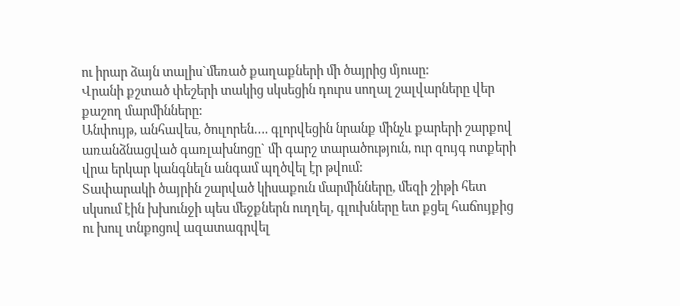ու իրար ձայն տալիս`մեռած քաղաքների մի ծայրից մյուսը:
Վրանի քշտած փեշերի տակից սկսեցին դուրս սողալ շալվարները վեր քաշող մարմինները:
Անփույթ, անհավես, ծուլորեն…. գլորվեցին նրանք մինչև քարերի շարքով առանձնացված գառլախնոցը` մի գարշ տարածություն, ուր զույգ ոտքերի վրա երկար կանգնելն անգամ պղծվել էր թվում:
Տափարակի ծայրին շարված կիսաքուն մարմինները, մեզի շիթի հետ սկսում էին խխունջի պես մեջքներն ուղղել, գլուխները ետ քցել հաճույքից ու խուլ տնքոցով ազատագրվել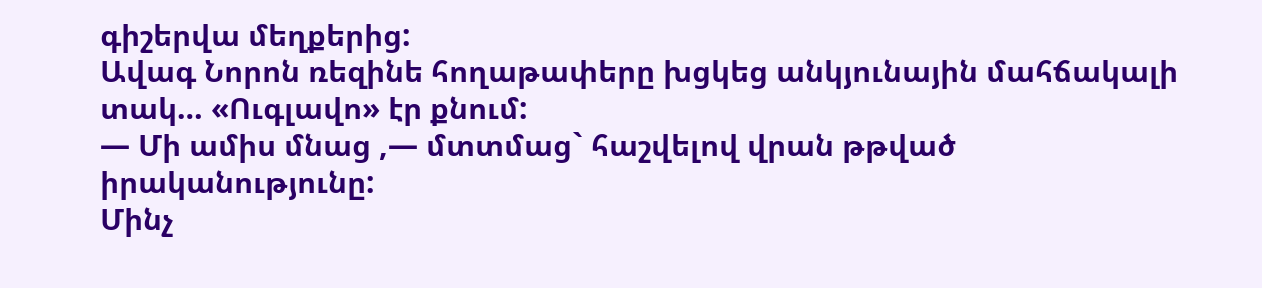գիշերվա մեղքերից:
Ավագ Նորոն ռեզինե հողաթափերը խցկեց անկյունային մահճակալի տակ… «Ուգլավո» էր քնում:
— Մի ամիս մնաց ,— մտտմաց` հաշվելով վրան թթված իրականությունը:
Մինչ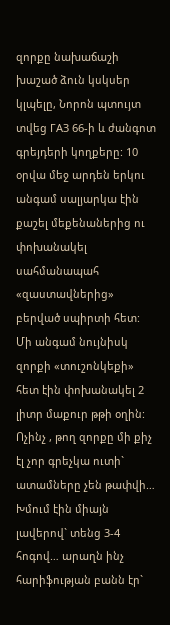զորքը նախաճաշի խաշած ձուն կսկսեր կլպելը, Նորոն պտույտ տվեց ГАЗ 66-ի և ժանգոտ գրեյդերի կողքերը: 10 օրվա մեջ արդեն երկու անգամ սալյարկա էին քաշել մեքենաներից ու փոխանակել սահմանապահ «զաստավներից» բերված սպիրտի հետ:
Մի անգամ նույնիսկ զորքի «տուշոնկեքի» հետ էին փոխանակել 2 լիտր մաքուր թթի օղին:
Ոչինչ , թող զորքը մի քիչ էլ չոր գրեչկա ուտի` ատամները չեն թափվի…
Խմում էին միայն լավերով` տենց 3-4 հոգով… արաղն ինչ հարիֆության բանն էր`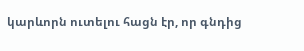կարևորն ուտելու հացն էր, որ գնդից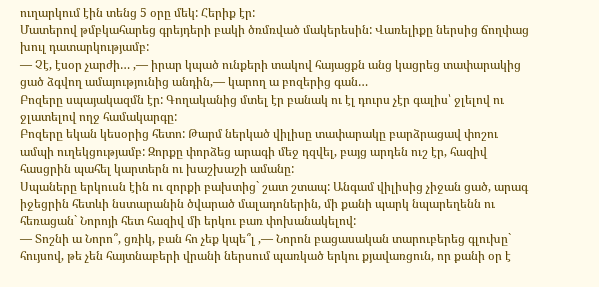ուղարկում էին տենց 5 օրը մեկ: Հերիք էր:
Մատերով թմբկահարեց գրեյդերի բակի ծռմռված մակերեսին: Վառելիքը ներսից ճողփաց խուլ դատարկությամբ:
— Չէ, էսօր չարժի… ,— իրար կպած ունքերի տակով հայացքն անց կացրեց տափարակից ցած ձգվող ամայությունից անդին,— կարող ա բոզերից գան…
Բոզերը սպայակազմն էր: Գողականից մտել էր բանակ ու էլ դուրս չէր գալիս՝ ջլելով ու ջլատելով ողջ համակարգը:
Բոզերը եկան կեսօրից հետո: Թարմ ներկած վիլիսը տափարակը բարձրացավ փոշու ամպի ուղեկցությամբ: Զորքը փորձեց արագի մեջ դզվել, բայց արդեն ուշ էր, հազիվ հասցրին պահել կարտերն ու խաշխաշի ամանը:
Սպաները երկուսն էին ու զորքի բախտից` շատ շտապ: Անգամ վիլիսից չիջան ցած, արագ իջեցրին հետևի նստարանին ծվարած մալադոներին, մի քանի պարկ նպարեղենն ու հեռացան` Նորոյի հետ հազիվ մի երկու բառ փոխանակելով:
— Տոշնի ա Նորո՞, ցռիկ, բան հո չեք կպե՞լ ,— Նորոն բացասական տարուբերեց գլուխը` հույսով, թե չեն հայտնաբերի վրանի ներսում պառկած երկու քյավառցուն, որ քանի օր է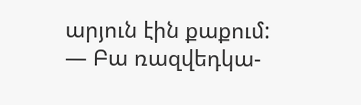արյուն էին քաքում:
— Բա ռազվեդկա-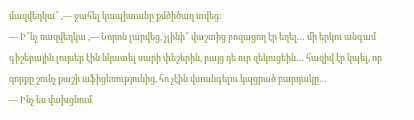մազվեդկա՞ ,— ջահել կապիտանը քմծիծաղ տվեց:
— Ի՞նչ ռազվեդկա ,— Նորոն լարվեց, չլինի՞ վաշտից բոզացող էր եղել… մի երկու անգամ գիշերային լույսեր էին նկատել սարի փեշերին, բայց դե ուր զեկուցեին… հազիվ էր կպել, որ զորքը շունչ քաշի աֆիցեռությունից, հո չէին վտանգելու կպցրած բարդակը…
— Ինչ ես վախցնում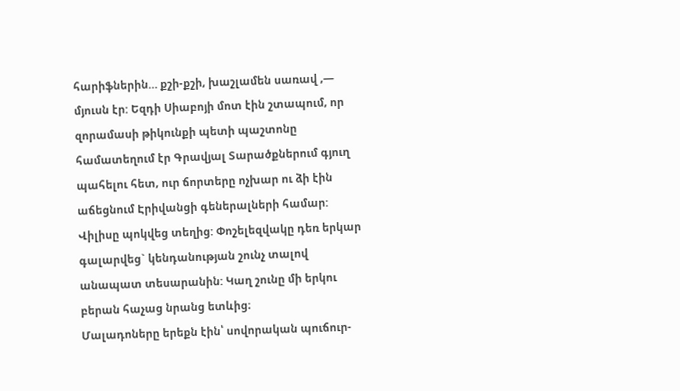հարիֆներին… քշի-քշի, խաշլամեն սառավ ,— մյուսն էր: Եզդի Սիաբոյի մոտ էին շտապում, որ զորամասի թիկունքի պետի պաշտոնը համատեղում էր Գրավյալ Տարածքներում գյուղ պահելու հետ, ուր ճորտերը ոչխար ու ձի էին աճեցնում Էրիվանցի գեներալների համար:
Վիլիսը պոկվեց տեղից: Փոշելեզվակը դեռ երկար գալարվեց` կենդանության շունչ տալով անապատ տեսարանին: Կաղ շունը մի երկու բերան հաչաց նրանց ետևից։
Մալադոները երեքն էին՝ սովորական պուճուր-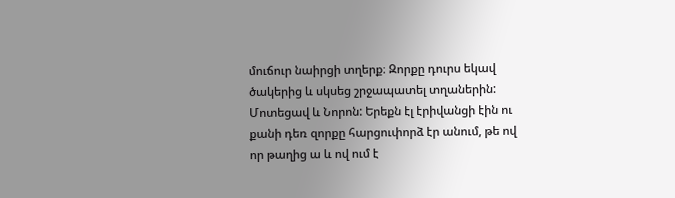մուճուր նաիրցի տղերք։ Զորքը դուրս եկավ ծակերից և սկսեց շրջապատել տղաներին:
Մոտեցավ և Նորոն: Երեքն էլ էրիվանցի էին ու քանի դեռ զորքը հարցուփորձ էր անում, թե ով որ թաղից ա և ով ում է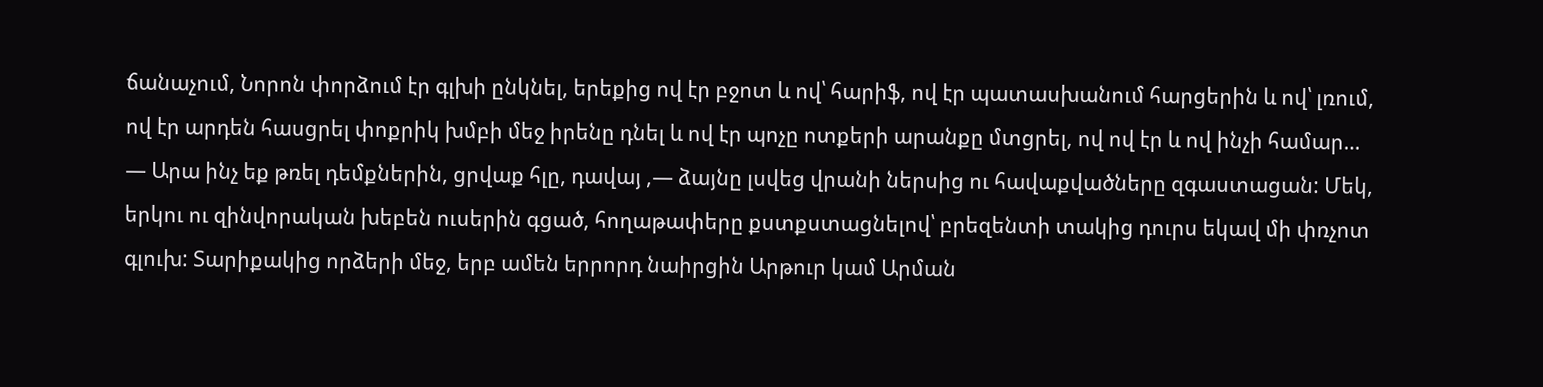ճանաչում, Նորոն փորձում էր գլխի ընկնել, երեքից ով էր բջոտ և ով՝ հարիֆ, ով էր պատասխանում հարցերին և ով՝ լռում, ով էր արդեն հասցրել փոքրիկ խմբի մեջ իրենը դնել և ով էր պոչը ոտքերի արանքը մտցրել, ով ով էր և ով ինչի համար…
— Արա ինչ եք թռել դեմքներին, ցրվաք հլը, դավայ ,— ձայնը լսվեց վրանի ներսից ու հավաքվածները զգաստացան: Մեկ, երկու ու զինվորական խեբեն ուսերին գցած, հողաթափերը քստքստացնելով՝ բրեզենտի տակից դուրս եկավ մի փռչոտ գլուխ: Տարիքակից որձերի մեջ, երբ ամեն երրորդ նաիրցին Արթուր կամ Արման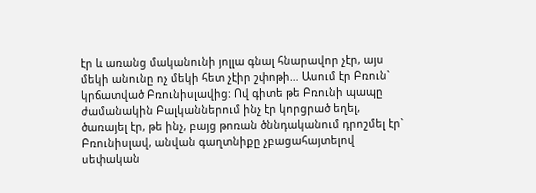էր և առանց մականունի յոլլա գնալ հնարավոր չէր, այս մեկի անունը ոչ մեկի հետ չէիր շփոթի… Ասում էր Բռուն` կրճատված Բռունիսլավից: Ով գիտե թե Բռունի պապը ժամանակին Բալկաններում ինչ էր կորցրած եղել, ծառայել էր, թե ինչ, բայց թոռան ծննդականում դրոշմել էր` Բռունիսլավ, անվան գաղտնիքը չբացահայտելով սեփական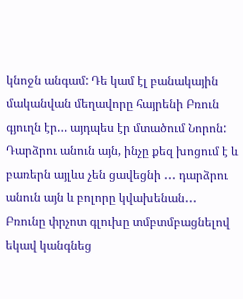կնոջն անգամ: Դե կամ էլ բանակային մականվան մեղավորը հայրենի Բռուն գյուղն էր… այդպես էր մտածում Նորոն: Դարձրու անուն այն, ինչը քեզ խոցում է և բառերն այլևս չեն ցավեցնի ․․․ դարձրու անուն այն և բոլորը կվախենան․․․
Բռունը փրչոտ գլուխը տմբտմբացնելով եկավ կանգնեց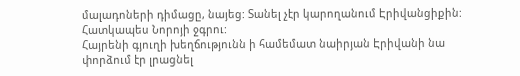մալադոների դիմացը, նայեց: Տանել չէր կարողանում Էրիվանցիքին: Հատկապես Նորոյի ջգրու:
Հայրենի գյուղի խեղճությունն ի համեմատ նաիրյան Էրիվանի նա փորձում էր լրացնել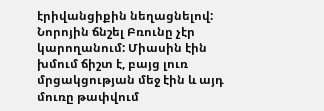էրիվանցիքին նեղացնելով: Նորոյին ճնշել Բռունը չէր կարողանում: Միասին էին խմում ճիշտ է, բայց լուռ մրցակցության մեջ էին և այդ մուռը թափվում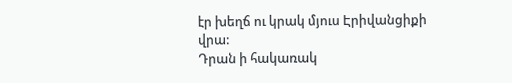էր խեղճ ու կրակ մյուս Էրիվանցիքի վրա:
Դրան ի հակառակ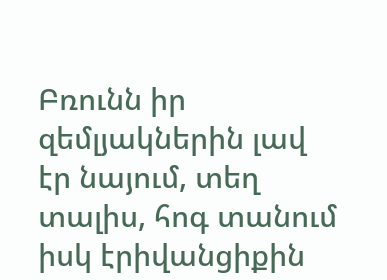Բռունն իր զեմլյակներին լավ էր նայում, տեղ տալիս, հոգ տանում իսկ էրիվանցիքին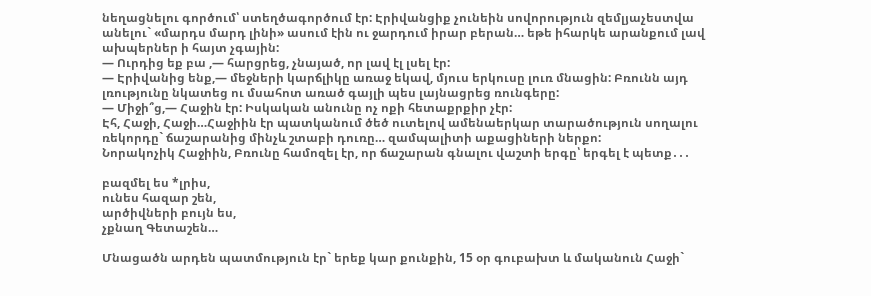նեղացնելու գործում՝ ստեղծագործում էր: Էրիվանցիք չունեին սովորություն զեմլյաչեստվա անելու` «մարդս մարդ լինի» ասում էին ու ջարդում իրար բերան… եթե իհարկե արանքում լավ ախպերներ ի հայտ չգային:
— Ուրդից եք բա ,— հարցրեց, չնայած, որ լավ էլ լսել էր:
— Էրիվանից ենք,— մեջների կարճլիկը առաջ եկավ, մյուս երկուսը լուռ մնացին: Բռունն այդ լռությունը նկատեց ու մսահոտ առած գայլի պես լայնացրեց ռունգերը:
— Միջի՞ց,— Հաջին էր: Իսկական անունը ոչ ոքի հետաքրքիր չէր:
Էհ, Հաջի, Հաջի…Հաջիին էր պատկանում ծեծ ուտելով ամենաերկար տարածություն սողալու ռեկորդը` ճաշարանից մինչև շտաբի դուռը… զամպալիտի աքացիների ներքո:
Նորակոչիկ Հաջիին, Բռունը համոզել էր, որ ճաշարան գնալու վաշտի երգը՝ երգել է պետք․․․

բազմել ես *լրիս,
ունես հազար շեն,
արծիվների բույն ես,
չքնաղ Գետաշեն…

Մնացածն արդեն պատմություն էր` երեք կար քունքին, 15 օր գուբախտ և մականուն Հաջի`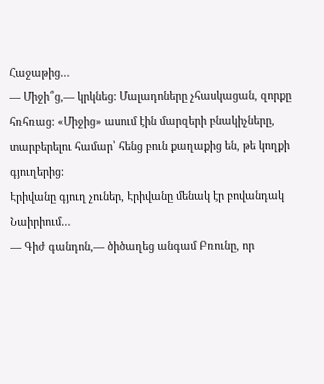Հաջաթից…
— Միջի՞ց,— կրկնեց: Մալադոները չհասկացան, զորքը հռհռաց: «Միջից» ասում էին մարզերի բնակիչները, տարբերելու համար՝ հենց բուն քաղաքից են, թե կողքի գյուղերից:
Էրիվանը գյուղ չուներ, Էրիվանը մենակ էր բովանդակ Նաիրիում…
— Գիժ գանդոն,— ծիծաղեց անգամ Բռունը, որ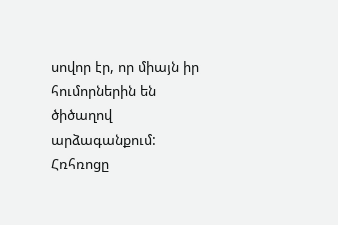սովոր էր, որ միայն իր հումորներին են ծիծաղով արձագանքում:
Հռհռոցը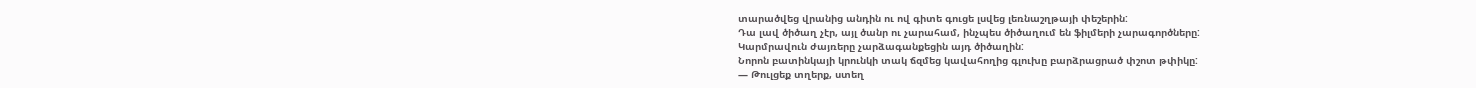տարածվեց վրանից անդին ու ով գիտե գուցե լսվեց լեռնաշղթայի փեշերին:
Դա լավ ծիծաղ չէր, այլ ծանր ու չարահամ, ինչպես ծիծաղում են ֆիլմերի չարագործները:
Կարմրավուն ժայռերը չարձագանքեցին այդ ծիծաղին:
Նորոն բատինկայի կրունկի տակ ճզմեց կավահողից գլուխը բարձրացրած փշոտ թփիկը:
— Թուլցեք տղերք, ստեղ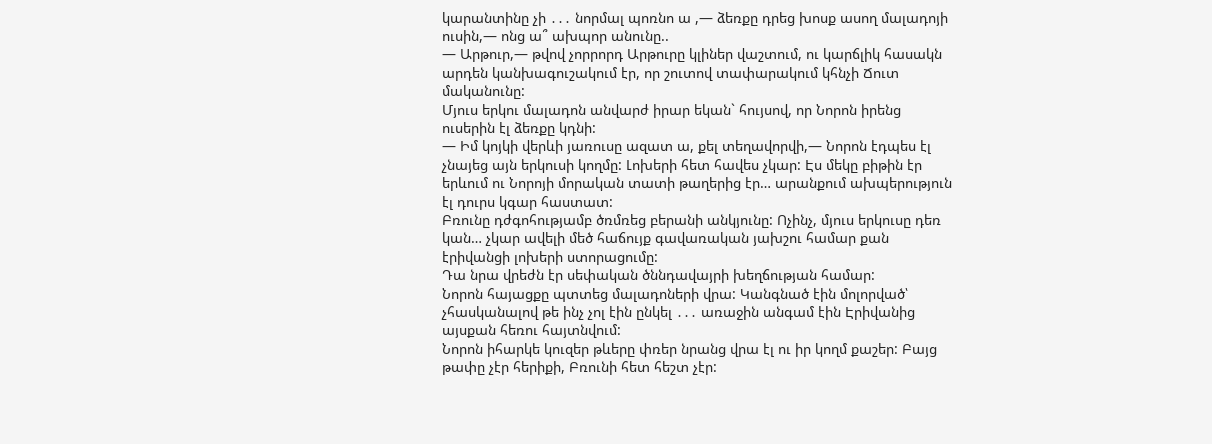կարանտինը չի ․․․ նորմալ պոռնո ա ,— ձեռքը դրեց խոսք ասող մալադոյի ուսին,— ոնց ա՞ ախպոր անունը..
— Արթուր,— թվով չորրորդ Արթուրը կլիներ վաշտում, ու կարճլիկ հասակն արդեն կանխագուշակում էր, որ շուտով տափարակում կհնչի Ճուտ մականունը:
Մյուս երկու մալադոն անվարժ իրար եկան` հույսով, որ Նորոն իրենց ուսերին էլ ձեռքը կդնի:
— Իմ կոյկի վերևի յառուսը ազատ ա, քել տեղավորվի,— Նորոն էդպես էլ չնայեց այն երկուսի կողմը: Լոխերի հետ հավես չկար: Էս մեկը բիթին էր երևում ու Նորոյի մորական տատի թաղերից էր… արանքում ախպերություն էլ դուրս կգար հաստատ:
Բռունը դժգոհությամբ ծռմռեց բերանի անկյունը: Ոչինչ, մյուս երկուսը դեռ կան… չկար ավելի մեծ հաճույք գավառական յախշու համար քան էրիվանցի լոխերի ստորացումը:
Դա նրա վրեժն էր սեփական ծննդավայրի խեղճության համար:
Նորոն հայացքը պտտեց մալադոների վրա: Կանգնած էին մոլորված՝ չհասկանալով թե ինչ չոլ էին ընկել ․․․ առաջին անգամ էին Էրիվանից այսքան հեռու հայտնվում:
Նորոն իհարկե կուզեր թևերը փռեր նրանց վրա էլ ու իր կողմ քաշեր: Բայց թափը չէր հերիքի, Բռունի հետ հեշտ չէր: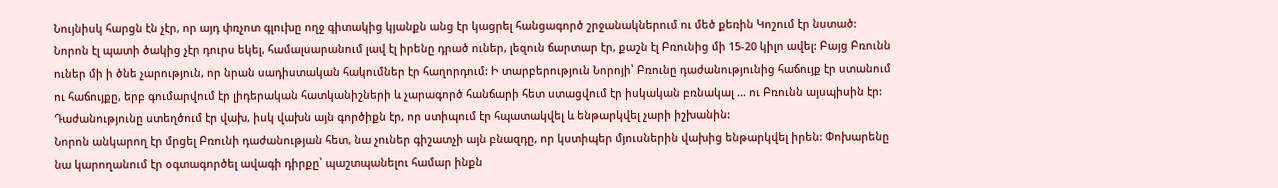Նույնիսկ հարցն էն չէր, որ այդ փռչոտ գլուխը ողջ գիտակից կյանքն անց էր կացրել հանցագործ շրջանակներում ու մեծ քեռին Կոշում էր նստած: Նորոն էլ պատի ծակից չէր դուրս եկել, համալսարանում լավ էլ իրենը դրած ուներ, լեզուն ճարտար էր, քաշն էլ Բռունից մի 15-20 կիլո ավել: Բայց Բռունն ուներ մի ի ծնե չարություն, որ նրան սադիստական հակումներ էր հաղորդում: Ի տարբերություն Նորոյի՝ Բռունը դաժանությունից հաճույք էր ստանում ու հաճույքը, երբ գումարվում էր լիդերական հատկանիշների և չարագործ հանճարի հետ ստացվում էր իսկական բռնակալ … ու Բռունն այսպիսին էր:
Դաժանությունը ստեղծում էր վախ, իսկ վախն այն գործիքն էր, որ ստիպում էր հպատակվել և ենթարկվել չարի իշխանին:
Նորոն անկարող էր մրցել Բռունի դաժանության հետ, նա չուներ գիշատչի այն բնազդը, որ կստիպեր մյուսներին վախից ենթարկվել իրեն: Փոխարենը նա կարողանում էր օգտագործել ավագի դիրքը՝ պաշտպանելու համար ինքն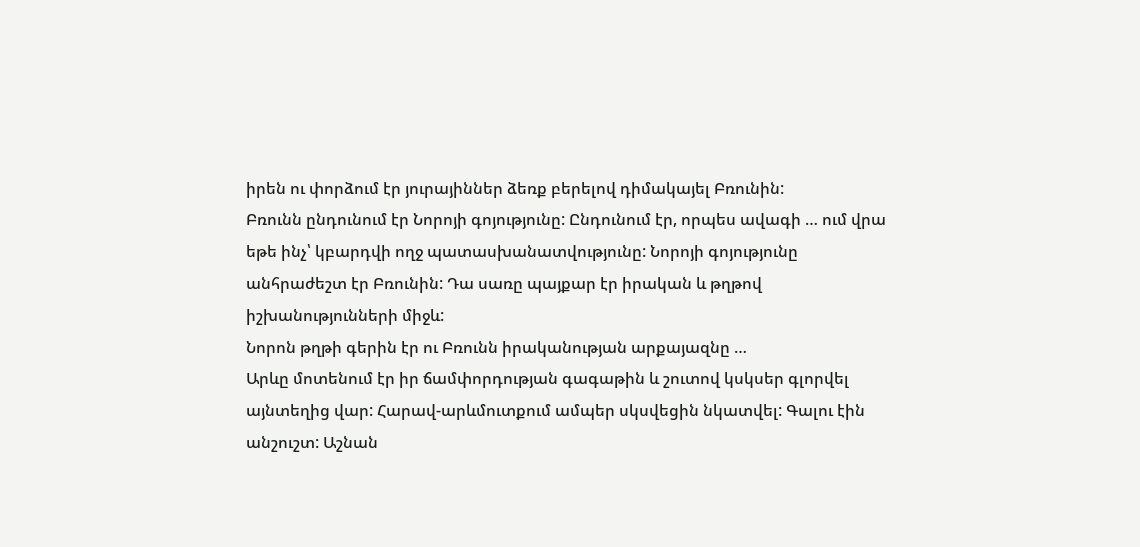իրեն ու փորձում էր յուրայիններ ձեռք բերելով դիմակայել Բռունին:
Բռունն ընդունում էր Նորոյի գոյությունը: Ընդունում էր, որպես ավագի … ում վրա եթե ինչ՝ կբարդվի ողջ պատասխանատվությունը: Նորոյի գոյությունը անհրաժեշտ էր Բռունին: Դա սառը պայքար էր իրական և թղթով իշխանությունների միջև:
Նորոն թղթի գերին էր ու Բռունն իրականության արքայազնը …
Արևը մոտենում էր իր ճամփորդության գագաթին և շուտով կսկսեր գլորվել այնտեղից վար: Հարավ-արևմուտքում ամպեր սկսվեցին նկատվել: Գալու էին անշուշտ: Աշնան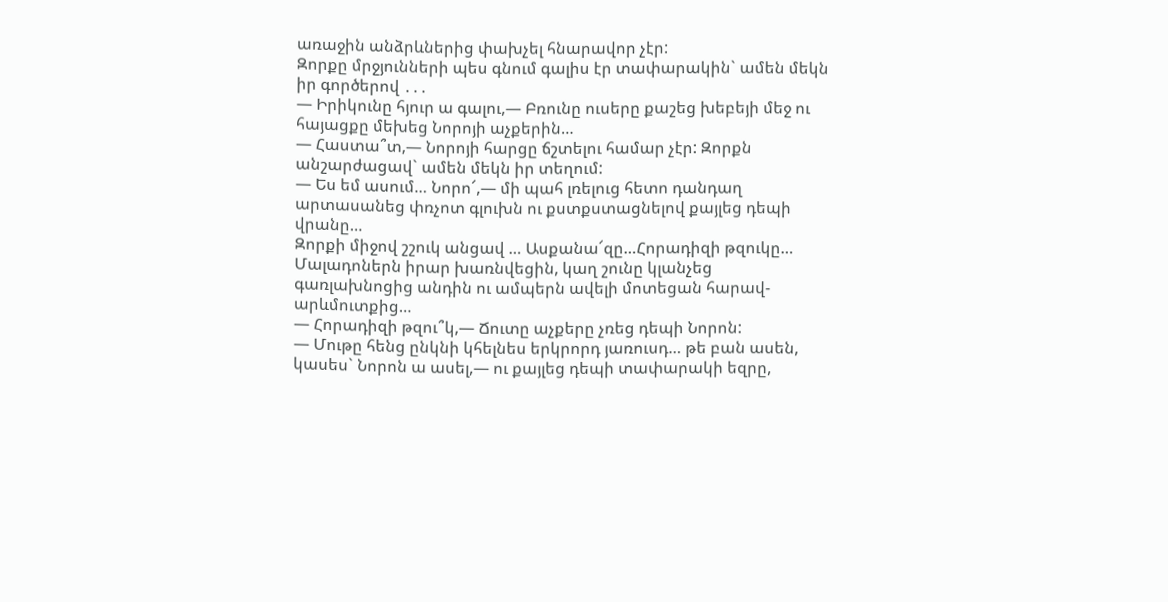առաջին անձրևներից փախչել հնարավոր չէր:
Զորքը մրջյունների պես գնում գալիս էր տափարակին` ամեն մեկն իր գործերով ․․․
— Իրիկունը հյուր ա գալու,— Բռունը ուսերը քաշեց խեբեյի մեջ ու հայացքը մեխեց Նորոյի աչքերին…
— Հաստա՞տ,— Նորոյի հարցը ճշտելու համար չէր: Զորքն անշարժացավ` ամեն մեկն իր տեղում:
— Ես եմ ասում… Նորո՜,— մի պահ լռելուց հետո դանդաղ արտասանեց փռչոտ գլուխն ու քստքստացնելով քայլեց դեպի վրանը…
Զորքի միջով շշուկ անցավ … Ասքանա՜զը…Հորադիզի թզուկը…
Մալադոներն իրար խառնվեցին, կաղ շունը կլանչեց գառլախնոցից անդին ու ամպերն ավելի մոտեցան հարավ-արևմուտքից…
— Հորադիզի թզու՞կ,— Ճուտը աչքերը չռեց դեպի Նորոն:
— Մութը հենց ընկնի կհելնես երկրորդ յառուսդ… թե բան ասեն, կասես` Նորոն ա ասել,— ու քայլեց դեպի տափարակի եզրը,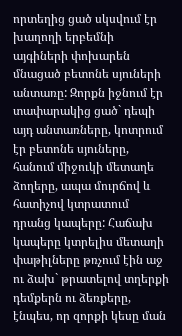որտեղից ցած սկսվում էր խաղողի երբեմնի այգիների փոխարեն մնացած բետոնե սյուների անտառը: Զորքն իջնում էր տափարակից ցած` դեպի այդ անտառները, կոտրում էր բետոնե սյուները, հանում միջուկի մետաղե ձողերը, ապա մուրճով և հատիչով կտրատում դրանց կապերը: Հաճախ կապերը կտրելիս մետաղի փաթիլները թռչում էին աջ ու ձախ` թրատելով տղերքի դեմքերն ու ձեռքերը, էնպես, որ զորքի կեսը ման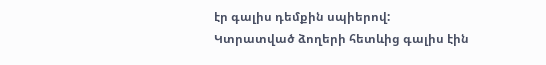էր գալիս դեմքին սպիերով:
Կտրատված ձողերի հետևից գալիս էին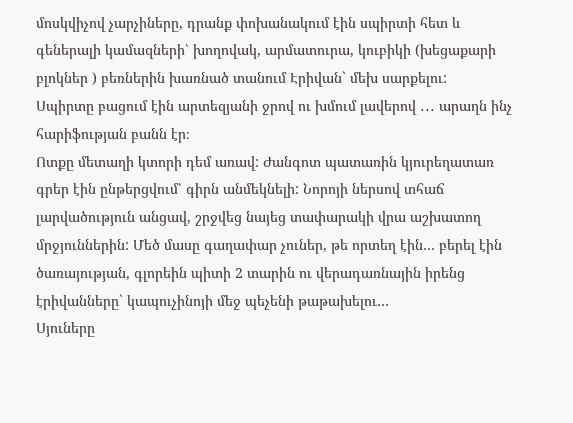մոսկվիչով չարչիները, դրանք փոխանակում էին սպիրտի հետ և գեներալի կամազների՝ խողովակ, արմատուրա, կուբիկի (խեցաքարի բլոկներ ) բեռներին խառնած տանում Էրիվան` մեխ սարքելու:
Սպիրտը բացում էին արտեզյանի ջրով ու խմում լավերով ․․․ արաղն ինչ հարիֆության բանն էր։
Ոտքը մետաղի կտորի դեմ առավ: Ժանգոտ պատառին կյուրեղատառ գրեր էին ընթերցվում՝ գիրն անմեկնելի: Նորոյի ներսով տհաճ լարվածություն անցավ, շրջվեց նայեց տափարակի վրա աշխատող մրջյուններին: Մեծ մասը գաղափար չուներ, թե որտեղ էին… բերել էին ծառայության, գլորեին պիտի 2 տարին ու վերադառնային իրենց էրիվանները` կապուչինոյի մեջ պեչենի թաթախելու…
Սյուները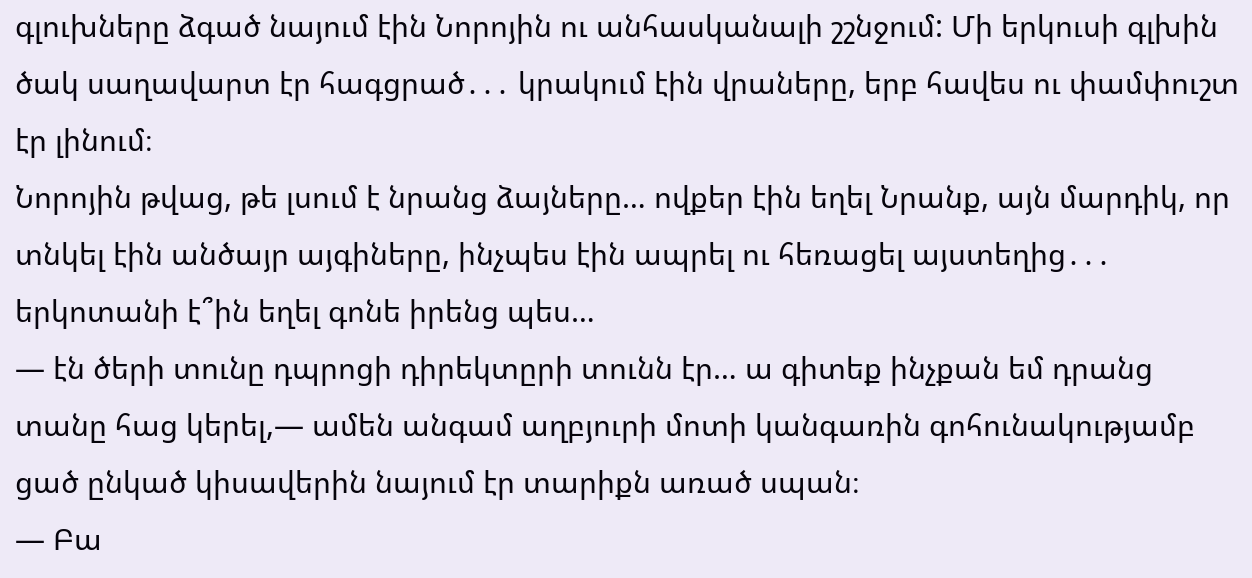գլուխները ձգած նայում էին Նորոյին ու անհասկանալի շշնջում: Մի երկուսի գլխին ծակ սաղավարտ էր հագցրած․․․ կրակում էին վրաները, երբ հավես ու փամփուշտ էր լինում։
Նորոյին թվաց, թե լսում է նրանց ձայները… ովքեր էին եղել Նրանք, այն մարդիկ, որ տնկել էին անծայր այգիները, ինչպես էին ապրել ու հեռացել այստեղից․․․ երկոտանի է՞ին եղել գոնե իրենց պես…
— էն ծերի տունը դպրոցի դիրեկտըրի տունն էր… ա գիտեք ինչքան եմ դրանց տանը հաց կերել,— ամեն անգամ աղբյուրի մոտի կանգառին գոհունակությամբ ցած ընկած կիսավերին նայում էր տարիքն առած սպան։
— Բա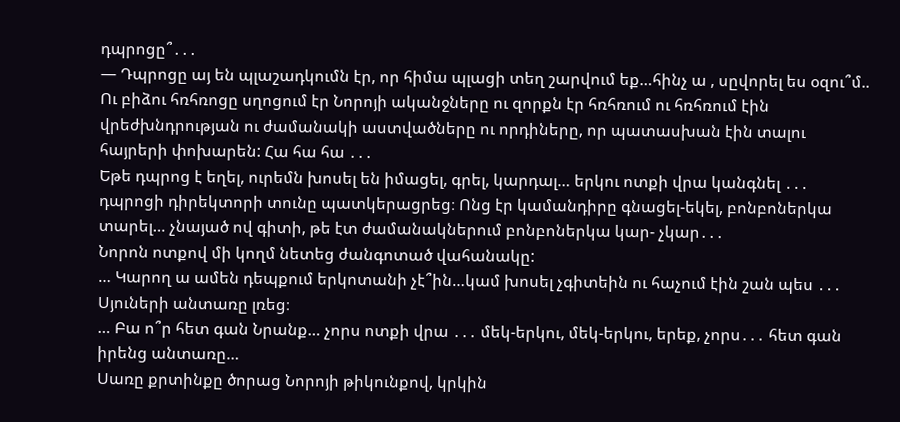դպրոցը՞․․․
— Դպրոցը այ են պլաշադկումն էր, որ հիմա պլացի տեղ շարվում եք…հինչ ա , սըվորել ես օզու՞մ..
Ու բիձու հռհռոցը սղոցում էր Նորոյի ականջները ու զորքն էր հռհռում ու հռհռում էին վրեժխնդրության ու ժամանակի աստվածները ու որդիները, որ պատասխան էին տալու հայրերի փոխարեն: Հա հա հա ․․․
Եթե դպրոց է եղել, ուրեմն խոսել են իմացել, գրել, կարդալ… երկու ոտքի վրա կանգնել ․․․ դպրոցի դիրեկտորի տունը պատկերացրեց։ Ոնց էր կամանդիրը գնացել-եկել, բոնբոներկա տարել… չնայած ով գիտի, թե էտ ժամանակներում բոնբոներկա կար- չկար․․․
Նորոն ոտքով մի կողմ նետեց ժանգոտած վահանակը:
… Կարող ա ամեն դեպքում երկոտանի չէ՞ին…կամ խոսել չգիտեին ու հաչում էին շան պես ․․․
Սյուների անտառը լռեց։
… Բա ո՞ր հետ գան Նրանք… չորս ոտքի վրա ․․․ մեկ-երկու, մեկ-երկու, երեք, չորս․․․ հետ գան իրենց անտառը…
Սառը քրտինքը ծորաց Նորոյի թիկունքով, կրկին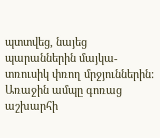պտտվեց, նայեց պարաններին մայկա-տռուսիկ փռող մրջյուններին: Առաջին ամպը գոռաց աշխարհի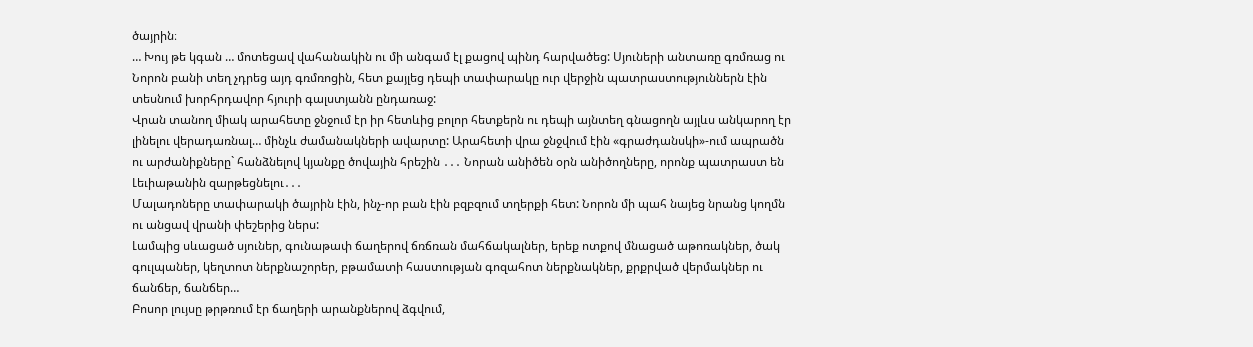ծայրին։
… Խույ թե կգան … մոտեցավ վահանակին ու մի անգամ էլ քացով պինդ հարվածեց: Սյուների անտառը գռմռաց ու Նորոն բանի տեղ չդրեց այդ գռմռոցին, հետ քայլեց դեպի տափարակը ուր վերջին պատրաստություններն էին տեսնում խորհրդավոր հյուրի գալստյանն ընդառաջ:
Վրան տանող միակ արահետը ջնջում էր իր հետևից բոլոր հետքերն ու դեպի այնտեղ գնացողն այլևս անկարող էր լինելու վերադառնալ… մինչև ժամանակների ավարտը: Արահետի վրա ջնջվում էին «գրաժդանսկի»-ում ապրածն ու արժանիքները` հանձնելով կյանքը ծովային հրեշին ․․․ Նորան անիծեն օրն անիծողները, որոնք պատրաստ են Լեւիաթանին զարթեցնելու․․․
Մալադոները տափարակի ծայրին էին, ինչ-որ բան էին բզբզում տղերքի հետ: Նորոն մի պահ նայեց նրանց կողմն ու անցավ վրանի փեշերից ներս:
Լամպից սևացած սյուներ, գունաթափ ճաղերով ճռճռան մահճակալներ, երեք ոտքով մնացած աթոռակներ, ծակ գուլպաներ, կեղտոտ ներքնաշորեր, բթամատի հաստության գոզահոտ ներքնակներ, քրքրված վերմակներ ու ճանճեր, ճանճեր…
Բոսոր լույսը թրթռում էր ճաղերի արանքներով ձգվում,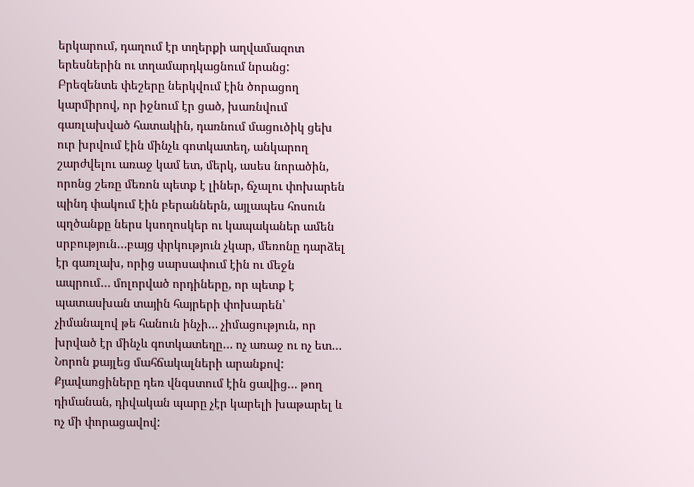երկարում, դաղում էր տղերքի աղվամազոտ երեսներին ու տղամարդկացնում նրանց: Բրեզենտե փեշերը ներկվում էին ծորացող կարմիրով, որ իջնում էր ցած, խառնվում գառլախված հատակին, դառնում մացուծիկ ցեխ ուր խրվում էին մինչև գոտկատեղ, անկարող շարժվելու առաջ կամ ետ, մերկ, ասես նորածին, որոնց շեռը մեռոն պետք է լիներ, ճչալու փոխարեն պինդ փակում էին բերաններն, այլապես հոսուն պղծանքը ներս կսողոսկեր ու կապականեր ամեն սրբություն…բայց փրկություն չկար, մեռոնը դարձել էր գառլախ, որից սարսափում էին ու մեջն ապրում… մոլորված որդիները, որ պետք է պատասխան տային հայրերի փոխարեն՝ չիմանալով թե հանուն ինչի… չիմացություն, որ խրված էր մինչև գոտկատեղը… ոչ առաջ ու ոչ ետ…
Նորոն քայլեց մահճակալների արանքով: Քյավառցիները դեռ վնգստում էին ցավից… թող դիմանան, դիվական պարը չէր կարելի խաթարել և ոչ մի փորացավով: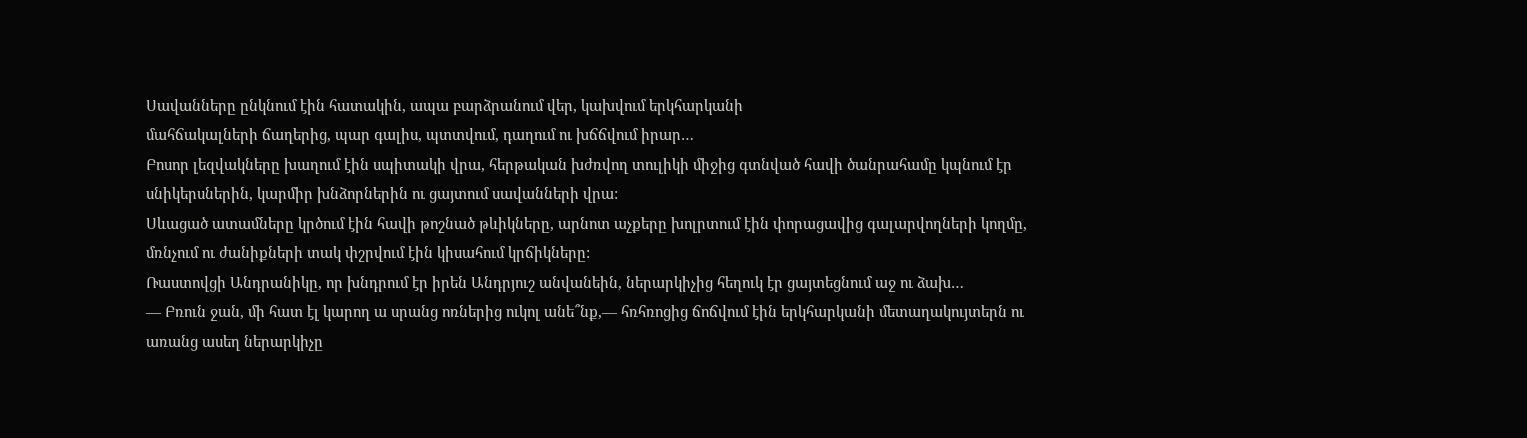Սավանները ընկնում էին հատակին, ապա բարձրանում վեր, կախվում երկհարկանի
մահճակալների ճաղերից, պար գալիս, պտտվում, դաղում ու խճճվում իրար…
Բոսոր լեզվակները խաղում էին սպիտակի վրա, հերթական խժռվող տուլիկի միջից գտնված հավի ծանրահամը կպնում էր սնիկերսներին, կարմիր խնձորներին ու ցայտում սավանների վրա:
Սևացած ատամները կրծում էին հավի թոշնած թևիկները, արնոտ աչքերը խոլրտում էին փորացավից գալարվողների կողմը, մռնչում ու ժանիքների տակ փշրվում էին կիսահում կրճիկները:
Ռաստովցի Անդրանիկը, որ խնդրում էր իրեն Անդրյուշ անվանեին, ներարկիչից հեղուկ էր ցայտեցնում աջ ու ձախ…
— Բռուն ջան, մի հատ էլ կարող ա սրանց ոռներից ուկոլ անե՞նք,— հռհռոցից ճոճվում էին երկհարկանի մետաղակույտերն ու առանց ասեղ ներարկիչը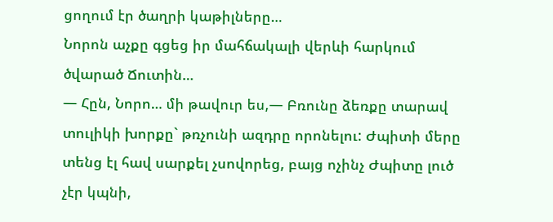ցողում էր ծաղրի կաթիլները…
Նորոն աչքը գցեց իր մահճակալի վերևի հարկում ծվարած Ճուտին…
— Հըն, Նորո… մի թավուր ես,— Բռունը ձեռքը տարավ տուլիկի խորքը` թռչունի ազդրը որոնելու: Ժպիտի մերը տենց էլ հավ սարքել չսովորեց, բայց ոչինչ Ժպիտը լուծ չէր կպնի,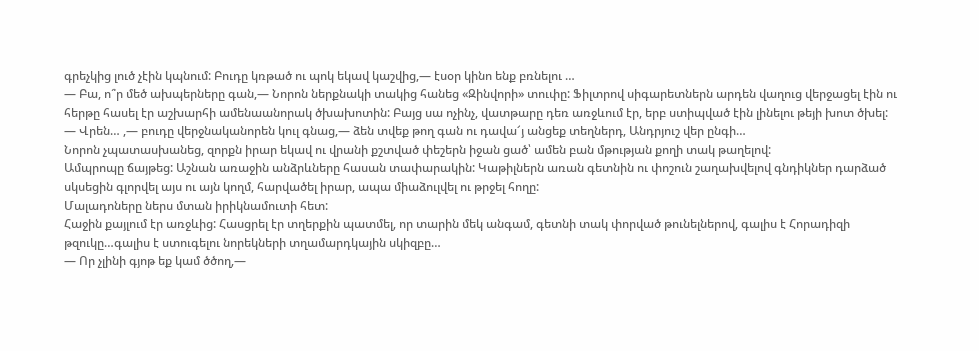գրեչկից լուծ չէին կպնում: Բուդը կռթած ու պոկ եկավ կաշվից,— էսօր կինո ենք բռնելու …
— Բա, ո՞ր մեծ ախպերները գան,— Նորոն ներքնակի տակից հանեց «Զինվորի» տուփը: Ֆիլտրով սիգարետներն արդեն վաղուց վերջացել էին ու հերթը հասել էր աշխարհի ամենաանորակ ծխախոտին: Բայց սա ոչինչ, վատթարը դեռ առջևում էր, երբ ստիպված էին լինելու թեյի խոտ ծխել:
— Վրեն… ,— բուդը վերջնականորեն կուլ գնաց,— ձեն տվեք թող գան ու դավա՜յ անցեք տեղներդ, Անդրյուշ վեր ընգի…
Նորոն չպատասխանեց, զորքն իրար եկավ ու վրանի քշտված փեշերն իջան ցած՝ ամեն բան մթության քողի տակ թաղելով:
Ամպրոպը ճայթեց: Աշնան առաջին անձրևները հասան տափարակին: Կաթիլներն առան գետնին ու փոշուն շաղախվելով գնդիկներ դարձած սկսեցին գլորվել այս ու այն կողմ, հարվածել իրար, ապա միաձուլվել ու թրջել հողը:
Մալադոները ներս մտան իրիկնամուտի հետ:
Հաջին քայլում էր առջևից: Հասցրել էր տղերքին պատմել, որ տարին մեկ անգամ, գետնի տակ փորված թունելներով, գալիս է Հորադիզի թզուկը…գալիս է ստուգելու նորեկների տղամարդկային սկիզբը…
— Որ չլինի գյոթ եք կամ ծծող,—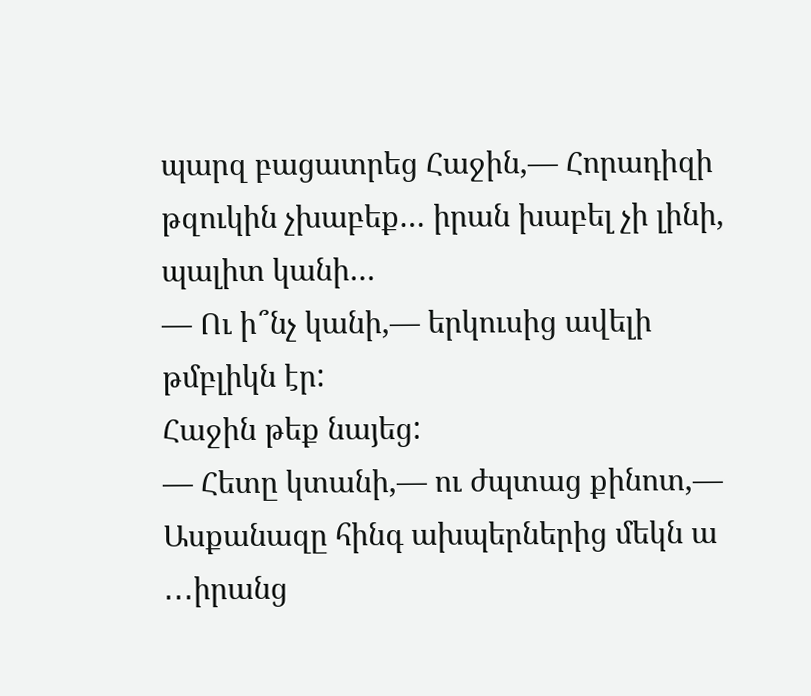պարզ բացատրեց Հաջին,— Հորադիզի թզուկին չխաբեք… իրան խաբել չի լինի, պալիտ կանի…
— Ու ի՞նչ կանի,— երկուսից ավելի թմբլիկն էր:
Հաջին թեք նայեց:
— Հետը կտանի,— ու ժպտաց քինոտ,— Ասքանազը հինգ ախպերներից մեկն ա ․․․իրանց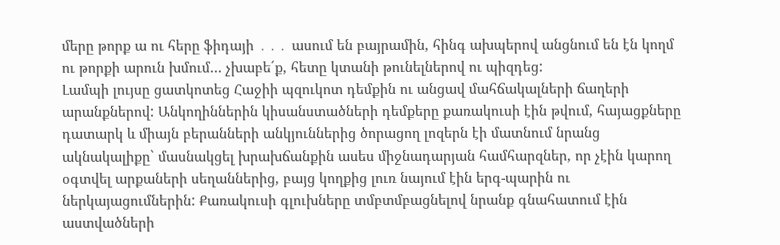մերը թորք ա ու հերը ֆիդայի ․․․ ասում են բայրամին, հինգ ախպերով անցնում են էն կողմ ու թորքի արուն խմում… չխաբե´ք, հետը կտանի թունելներով ու պիզդեց:
Լամպի լույսը ցատկոտեց Հաջիի պզուկոտ դեմքին ու անցավ մահճակալների ճաղերի արանքներով: Անկողիններին կիսանստածների դեմքերը քառակուսի էին թվում, հայացքները դատարկ և միայն բերանների անկյուններից ծորացող լոզերն էի մատնում նրանց ակնակալիքը` մասնակցել խրախճանքին ասես միջնադարյան համհարզներ, որ չէին կարող օգտվել արքաների սեղաններից, բայց կողքից լուռ նայում էին երգ-պարին ու ներկայացումներին: Քառակուսի գլուխները տմբտմբացնելով նրանք գնահատում էին աստվածների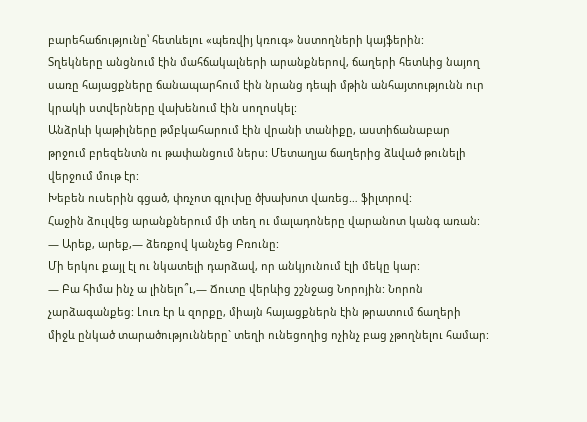բարեհաճությունը՝ հետևելու «պեռվիյ կռուգ» նստողների կայֆերին:
Տղեկները անցնում էին մահճակալների արանքներով, ճաղերի հետևից նայող սառը հայացքները ճանապարհում էին նրանց դեպի մթին անհայտությունն ուր կրակի ստվերները վախենում էին սողոսկել:
Անձրևի կաթիլները թմբկահարում էին վրանի տանիքը, աստիճանաբար թրջում բրեզենտն ու թափանցում ներս: Մետաղյա ճաղերից ձևված թունելի վերջում մութ էր:
Խեբեն ուսերին գցած, փռչոտ գլուխը ծխախոտ վառեց… ֆիլտրով:
Հաջին ձուլվեց արանքներում մի տեղ ու մալադոները վարանոտ կանգ առան:
— Արեք, արեք,— ձեռքով կանչեց Բռունը:
Մի երկու քայլ էլ ու նկատելի դարձավ, որ անկյունում էլի մեկը կար:
— Բա հիմա ինչ ա լինելո՞ւ,— Ճուտը վերևից շշնջաց Նորոյին: Նորոն չարձագանքեց: Լուռ էր և զորքը, միայն հայացքներն էին թրատում ճաղերի միջև ընկած տարածությունները` տեղի ունեցողից ոչինչ բաց չթողնելու համար: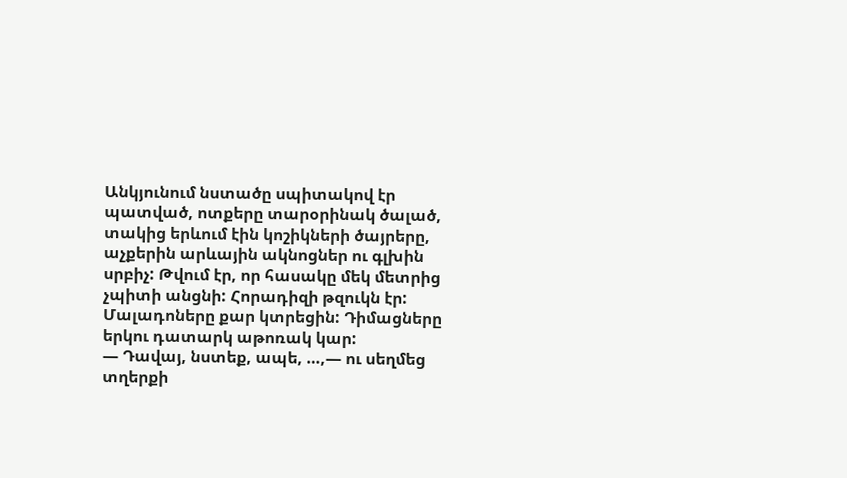Անկյունում նստածը սպիտակով էր պատված, ոտքերը տարօրինակ ծալած, տակից երևում էին կոշիկների ծայրերը, աչքերին արևային ակնոցներ ու գլխին սրբիչ: Թվում էր, որ հասակը մեկ մետրից չպիտի անցնի: Հորադիզի թզուկն էր:
Մալադոները քար կտրեցին: Դիմացները երկու դատարկ աթոռակ կար:
— Դավայ, նստեք, ապե, …,— ու սեղմեց տղերքի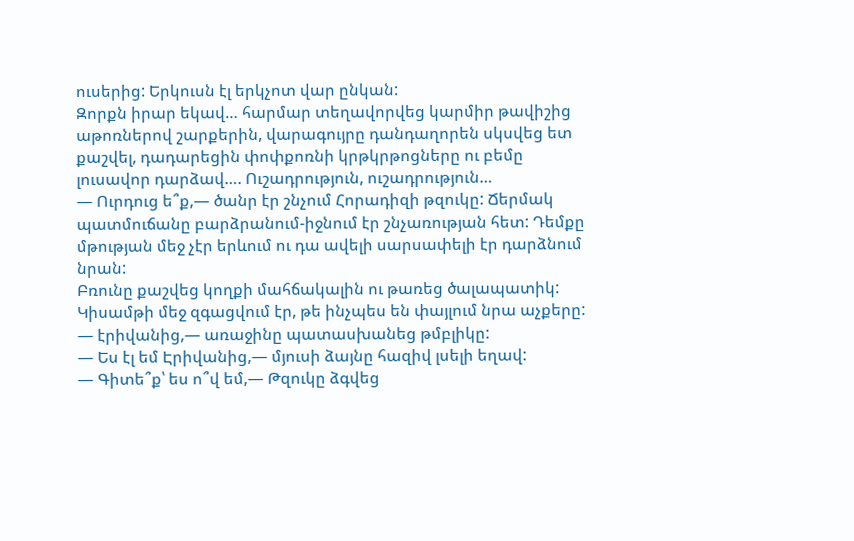ուսերից: Երկուսն էլ երկչոտ վար ընկան:
Զորքն իրար եկավ… հարմար տեղավորվեց կարմիր թավիշից աթոռներով շարքերին, վարագույրը դանդաղորեն սկսվեց ետ քաշվել, դադարեցին փոփքոռնի կրթկրթոցները ու բեմը լուսավոր դարձավ…. Ուշադրություն, ուշադրություն…
— Ուրդուց ե՞ք,— ծանր էր շնչում Հորադիզի թզուկը: Ճերմակ պատմուճանը բարձրանում-իջնում էր շնչառության հետ: Դեմքը մթության մեջ չէր երևում ու դա ավելի սարսափելի էր դարձնում նրան:
Բռունը քաշվեց կողքի մահճակալին ու թառեց ծալապատիկ: Կիսամթի մեջ զգացվում էր, թե ինչպես են փայլում նրա աչքերը:
— էրիվանից,— առաջինը պատասխանեց թմբլիկը:
— Ես էլ եմ Էրիվանից,— մյուսի ձայնը հազիվ լսելի եղավ:
— Գիտե՞ք՝ ես ո՞վ եմ,— Թզուկը ձգվեց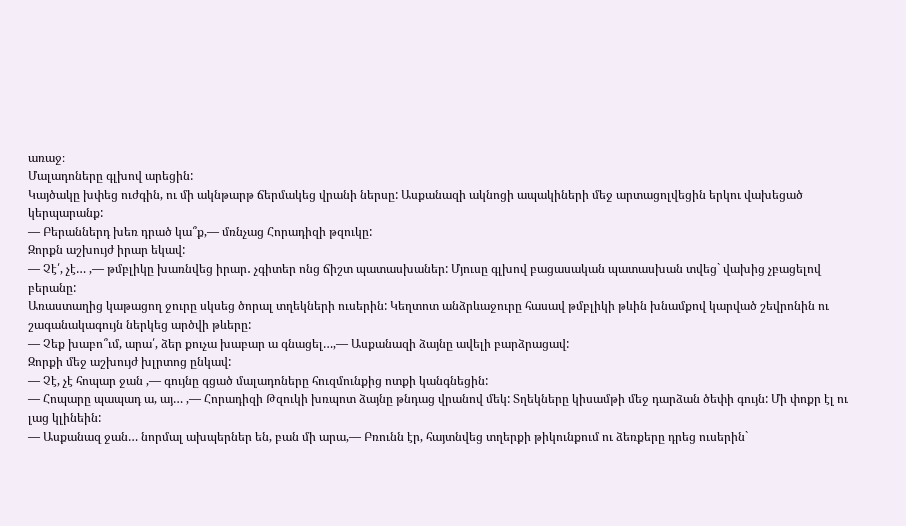առաջ։
Մալադոները գլխով արեցին:
Կայծակը խփեց ուժգին, ու մի ակնթարթ ճերմակեց վրանի ներսը: Ասքանազի ակնոցի ապակիների մեջ արտացոլվեցին երկու վախեցած կերպարանք:
— Բերաններդ խեռ դրած կա՞ք,— մռնչաց Հորադիզի թզուկը:
Զորքն աշխույժ իրար եկավ:
— Չէ՛, չէ… ,— թմբլիկը խառնվեց իրար․ չգիտեր ոնց ճիշտ պատասխաներ: Մյուսը գլխով բացասական պատասխան տվեց` վախից չբացելով բերանը:
Առաստաղից կաթացող ջուրը սկսեց ծորալ տղեկների ուսերին: Կեղտոտ անձրևաջուրը հասավ թմբլիկի թևին խնամքով կարված շեվրոնին ու շագանակագույն ներկեց արծվի թևերը:
— Չեք խաբո՞ւմ, արա՛, ձեր քուչա խաբար ա գնացել…,— Ասքանազի ձայնը ավելի բարձրացավ:
Զորքի մեջ աշխույժ խլրտոց ընկավ:
— Չէ, չէ հոպար ջան ,— գույնը գցած մալադոները հուզմունքից ոտքի կանգնեցին:
— Հոպարը պապադ ա, այ… ,— Հորադիզի Թզուկի խռպոտ ձայնը թնդաց վրանով մեկ: Տղեկները կիսամթի մեջ դարձան ծեփի գույն: Մի փոքր էլ ու լաց կլինեին:
— Ասքանազ ջան… նորմալ ախպերներ են, բան մի արա,— Բռունն էր, հայտնվեց տղերքի թիկունքում ու ձեռքերը դրեց ուսերին`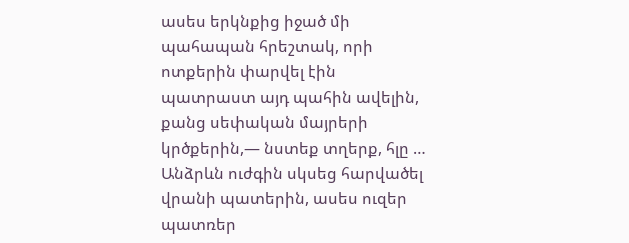ասես երկնքից իջած մի պահապան հրեշտակ, որի ոտքերին փարվել էին պատրաստ այդ պահին ավելին, քանց սեփական մայրերի կրծքերին,— նստեք տղերք, հլը …
Անձրևն ուժգին սկսեց հարվածել վրանի պատերին, ասես ուզեր պատռեր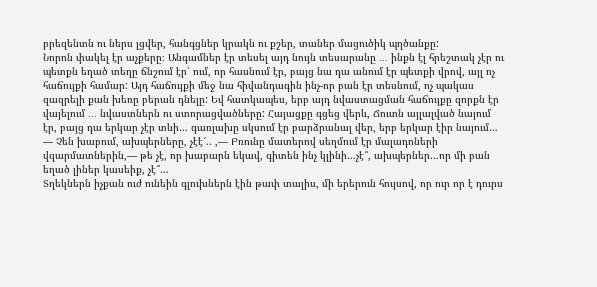բրեզենտն ու ներս լցվեր, հանգցներ կրակն ու քշեր, տաներ մացուծիկ պղծանքը:
Նորոն փակել էր աչքերը։ Անգամներ էր տեսել այդ նույն տեսարանը ․․․ ինքն էլ հրեշտակ չէր ու պետքն եղած տեղը ճնշում էր՝ ում, որ հասնում էր, բայց նա դա անում էր պետքի վրով, այլ ոչ հաճույքի համար: Այդ հաճույքի մեջ նա հիվանդագին ինչ-որ բան էր տեսնում, ոչ պակաս զազրելի քան խեռը բերան դնելը: Եվ հատկապես, երբ այդ նվաստացման հաճույքը զորքն էր վայելում ․․․ նվաստներն ու ստորացվածները: Հայացքը գցեց վերև, Ճուտն այլալված նայում էր, բայց դա երկար չէր տևի… գառլախը սկսում էր բարձրանալ վեր, երբ երկար էիր նայում…
— Չեն խաբում, ախպերները, չէէ՜.. ,— Բռունը մատերով սեղմում էր մալադոների վզարմատներին,— թե չէ, որ խաբարն եկավ, գիտեն ինչ կլինի…չէ՞, ախպերներ…որ մի բան եղած լիներ կասեիք, չէ՞…
Տղեկներն իչքան ուժ ունեին գլուխներն էին թափ տալիս, մի երերուն հույսով, որ ուր որ է դուրս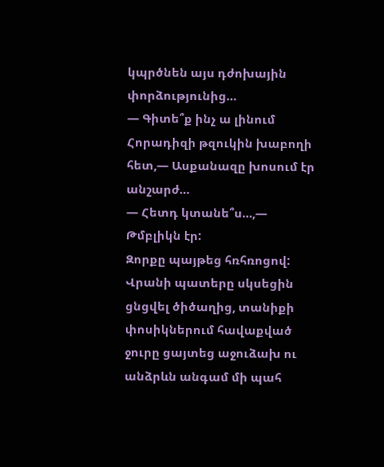կպրծնեն այս դժոխային փորձությունից…
— Գիտե՞ք ինչ ա լինում Հորադիզի թզուկին խաբողի հետ,— Ասքանազը խոսում էր անշարժ…
— Հետդ կտանե՞ս…,— Թմբլիկն էր:
Զորքը պայթեց հռհռոցով: Վրանի պատերը սկսեցին ցնցվել ծիծաղից, տանիքի փոսիկներում հավաքված ջուրը ցայտեց աջուձախ ու անձրևն անգամ մի պահ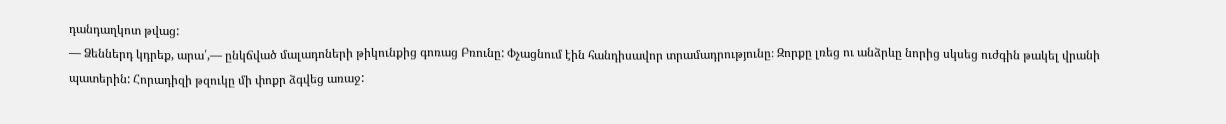դանդաղկոտ թվաց:
— Ձեններդ կդրեք, արա՛,— ընկճված մալադոների թիկունքից գոռաց Բռունը: Փչացնում էին հանդիսավոր տրամադրությունը։ Զորքը լռեց ու անձրևը նորից սկսեց ուժգին թակել վրանի պատերին: Հորադիզի թզուկը մի փոքր ձգվեց առաջ: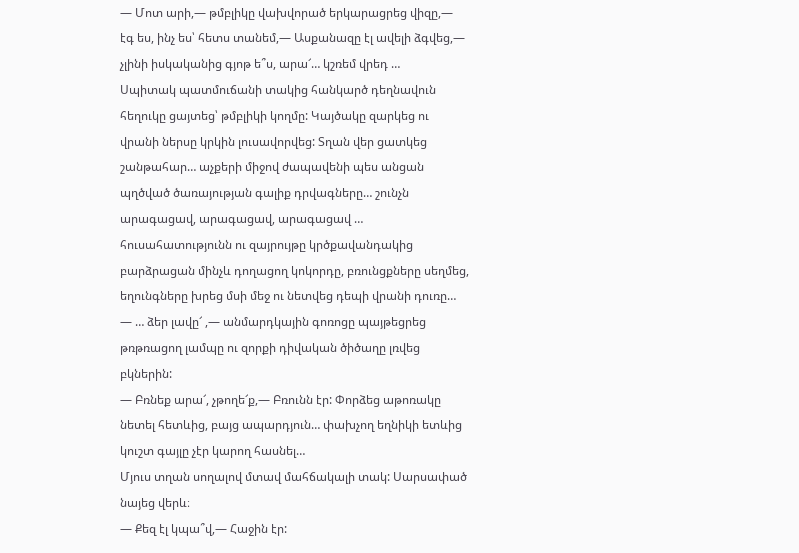— Մոտ արի,— թմբլիկը վախվորած երկարացրեց վիզը,— էգ ես, ինչ ես՝ հետս տանեմ,— Ասքանազը էլ ավելի ձգվեց,— չլինի իսկականից գյոթ ե՞ս, արա՜… կշռեմ վրեդ …
Սպիտակ պատմուճանի տակից հանկարծ դեղնավուն հեղուկը ցայտեց՝ թմբլիկի կողմը: Կայծակը զարկեց ու վրանի ներսը կրկին լուսավորվեց: Տղան վեր ցատկեց շանթահար… աչքերի միջով ժապավենի պես անցան պղծված ծառայության գալիք դրվագները… շունչն արագացավ, արագացավ, արագացավ … հուսահատությունն ու զայրույթը կրծքավանդակից բարձրացան մինչև դողացող կոկորդը, բռունցքները սեղմեց, եղունգները խրեց մսի մեջ ու նետվեց դեպի վրանի դուռը…
— … ձեր լավը՜ ,— անմարդկային գոռոցը պայթեցրեց թռթռացող լամպը ու զորքի դիվական ծիծաղը լռվեց բկներին:
— Բռնեք արա՜, չթողե՜ք,— Բռունն էր: Փորձեց աթոռակը նետել հետևից, բայց ապարդյուն… փախչող եղնիկի ետևից կուշտ գայլը չէր կարող հասնել…
Մյուս տղան սողալով մտավ մահճակալի տակ: Սարսափած նայեց վերև։
— Քեզ էլ կպա՞վ,— Հաջին էր: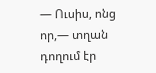— Ուսիս, ոնց որ,— տղան դողում էր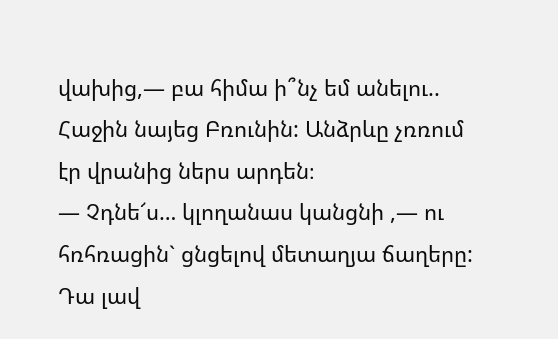վախից,— բա հիմա ի՞նչ եմ անելու..
Հաջին նայեց Բռունին: Անձրևը չռռում էր վրանից ներս արդեն։
— Չդնե՜ս… կլողանաս կանցնի ,— ու հռհռացին` ցնցելով մետաղյա ճաղերը:
Դա լավ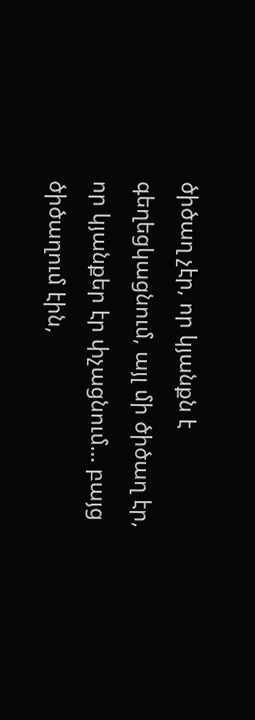ծիծաղ չէր, որ կյանքն է գեղեցկացնում, այլ մի ծիծաղ էր, որ կյանքեր էր փչացնում… բայց ծիծաղում էին,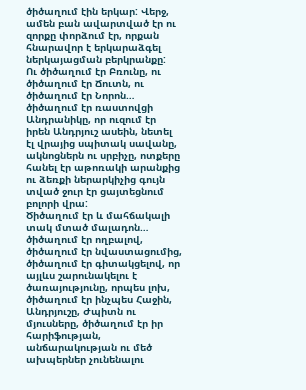ծիծաղում էին երկար: Վերջ, ամեն բան ավարտված էր ու զորքը փորձում էր, որքան հնարավոր է երկարաձգել ներկայացման բերկրանքը:
Ու ծիծաղում էր Բռունը, ու ծիծաղում էր Ճուտն, ու ծիծաղում էր Նորոն… ծիծաղում էր ռաստովցի Անդրանիկը, որ ուզում էր իրեն Անդրյուշ ասեին, նետել էլ վրայից սպիտակ սավանը, ակնոցներն ու սրբիչը, ոտքերը հանել էր աթոռակի արանքից ու ձեռքի ներարկիչից գույն տված ջուր էր ցայտեցնում բոլորի վրա:
Ծիծաղում էր և մահճակալի տակ մտած մալադոն… ծիծաղում էր ողբալով, ծիծաղում էր նվաստացումից, ծիծաղում էր գիտակցելով, որ այլևս շարունակելու է ծառայությունը, որպես լոխ, ծիծաղում էր ինչպես Հաջին, Անդրյուշը, Ժպիտն ու մյուսները, ծիծաղում էր իր հարիֆության, անճարակության ու մեծ ախպերներ չունենալու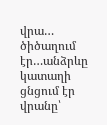վրա… ծիծաղում էր…անձրևը կատաղի ցնցում էր վրանը՝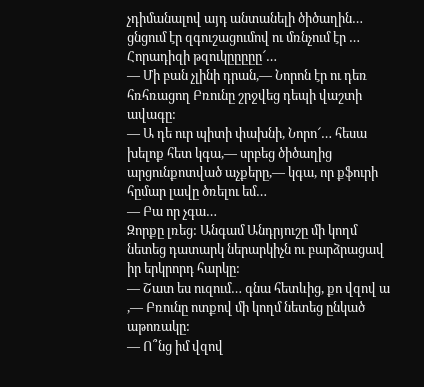չդիմանալով այդ անտանելի ծիծաղին… ցնցում էր զգուշացումով ու մռնչում էր … Հորադիզի թզուկըըըըը՜…
— Մի բան չլինի դրան,— Նորոն էր ու դեռ հռհռացող Բռունը շրջվեց դեպի վաշտի ավագը:
— Ա դե ուր պիտի փախնի, Նորո՜… հեսա խելոք հետ կգա,— սրբեց ծիծաղից արցունքոտված աչքերը,— կգա, որ քֆուրի հըմար լավը ծռելու եմ…
— Բա որ չգա…
Զորքը լռեց: Անգամ Անդրյուշը մի կողմ նետեց դատարկ ներարկիչն ու բարձրացավ իր երկրորդ հարկը:
— Շատ ես ուզում… գնա հետևից, քո վզով ա ,— Բռունը ոտքով մի կողմ նետեց ընկած աթոռակը:
— Ո՞նց իմ վզով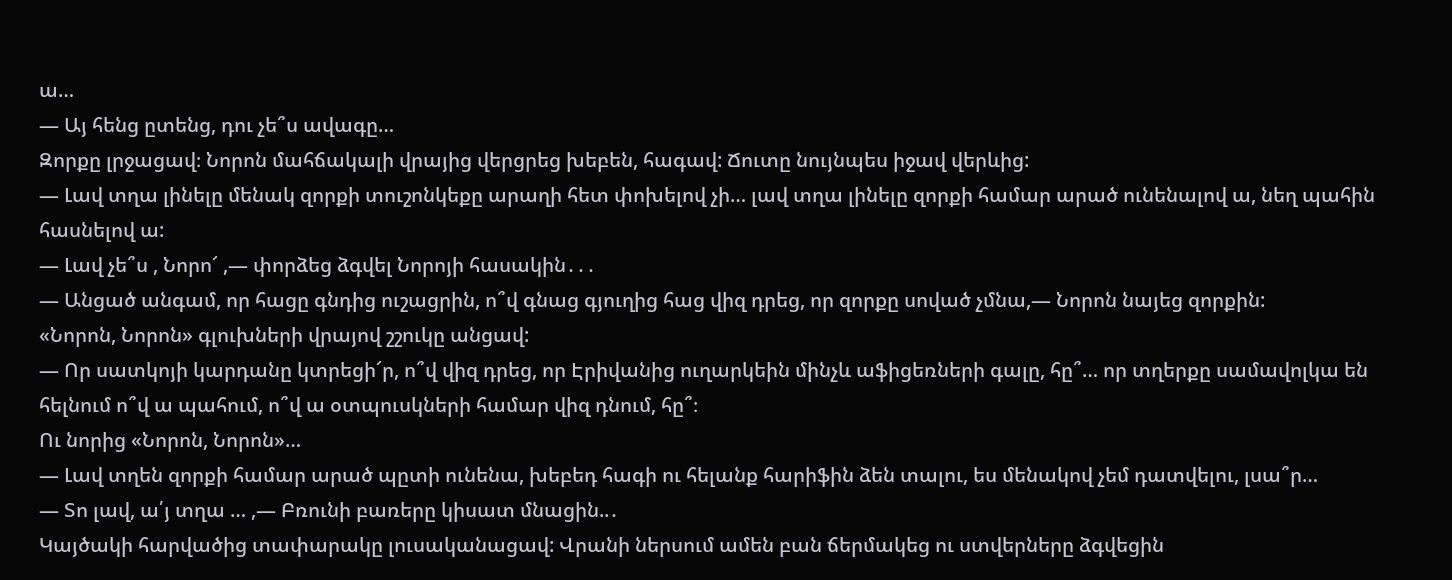ա…
— Այ հենց ըտենց, դու չե՞ս ավագը…
Զորքը լրջացավ։ Նորոն մահճակալի վրայից վերցրեց խեբեն, հագավ: Ճուտը նույնպես իջավ վերևից:
— Լավ տղա լինելը մենակ զորքի տուշոնկեքը արաղի հետ փոխելով չի… լավ տղա լինելը զորքի համար արած ունենալով ա, նեղ պահին հասնելով ա:
— Լավ չե՞ս , Նորո՜ ,— փորձեց ձգվել Նորոյի հասակին․․․
— Անցած անգամ, որ հացը գնդից ուշացրին, ո՞վ գնաց գյուղից հաց վիզ դրեց, որ զորքը սոված չմնա,— Նորոն նայեց զորքին:
«Նորոն, Նորոն» գլուխների վրայով շշուկը անցավ:
— Որ սատկոյի կարդանը կտրեցի՜ր, ո՞վ վիզ դրեց, որ Էրիվանից ուղարկեին մինչև աֆիցեռների գալը, հը՞… որ տղերքը սամավոլկա են հելնում ո՞վ ա պահում, ո՞վ ա օտպուսկների համար վիզ դնում, հը՞։
Ու նորից «Նորոն, Նորոն»…
— Լավ տղեն զորքի համար արած պըտի ունենա, խեբեդ հագի ու հելանք հարիֆին ձեն տալու, ես մենակով չեմ դատվելու, լսա՞ր…
— Տո լավ, ա՛յ տղա … ,— Բռունի բառերը կիսատ մնացին..․
Կայծակի հարվածից տափարակը լուսականացավ: Վրանի ներսում ամեն բան ճերմակեց ու ստվերները ձգվեցին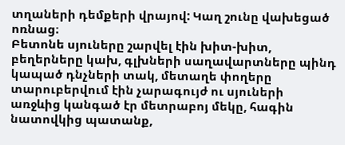տղաների դեմքերի վրայով: Կաղ շունը վախեցած ոռնաց։
Բետոնե սյուները շարվել էին խիտ-խիտ, բեղերները կախ, գլխների սաղավարտները պինդ կապած դնչների տակ, մետաղե փողերը տարուբերվում էին չարագույժ ու սյուների առջևից կանգած էր մետրաբոյ մեկը, հագին նատովկից պատանք,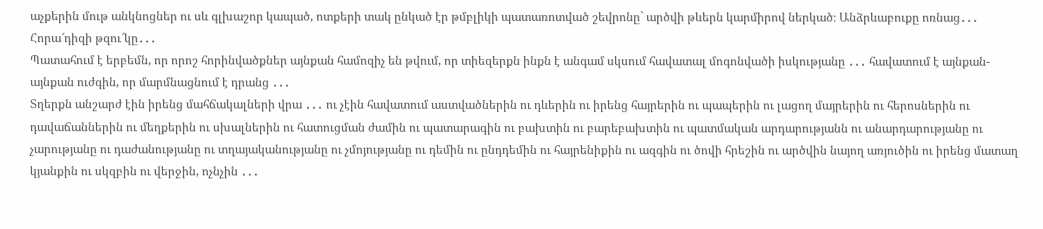աչքերին մութ անկնոցներ ու սև գլխաշոր կապած, ոտքերի տակ ընկած էր թմբլիկի պատառոտված շեվրոնը` արծվի թևերն կարմիրով ներկած։ Անձրևաբուքը ոռնաց․․․ Հորա՜դիզի թզու՜կը․․․
Պատահում է երբեմն, որ որոշ հորինվածքներ այնքան համոզիչ են թվում, որ տիեզերքն ինքն է անգամ սկսում հավատալ մոգոնվածի իսկությանը ․․․ հավատում է այնքան-այնքան ուժգին, որ մարմնացնում է դրանց ․․․
Տղերքն անշարժ էին իրենց մահճակալների վրա ․․․ ու չէին հավատում աստվածներին ու դևերին ու իրենց հայրերին ու պապերին ու լացող մայրերին ու հերոսներին ու դավաճաններին ու մեղքերին ու սխալներին ու հատուցման ժամին ու պատարագին ու բախտին ու բարեբախտին ու պատմական արդարությանն ու անարդարությանը ու չարությանը ու դաժանությանը ու տղայականությանը ու չմոյությանը ու դեմին ու ընդդեմին ու հայրենիքին ու ազգին ու ծովի հրեշին ու արծվին նայող առյուծին ու իրենց մատաղ կյանքին ու սկզբին ու վերջին, ոչնչին ․․․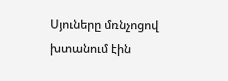Սյուները մռնչոցով խտանում էին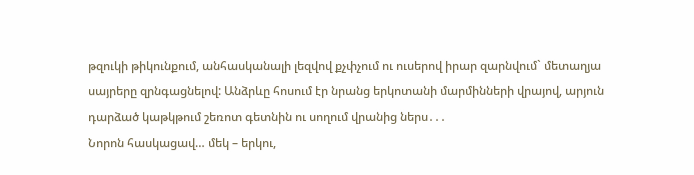թզուկի թիկունքում, անհասկանալի լեզվով քչփչում ու ուսերով իրար զարնվում` մետաղյա սայրերը զրնգացնելով: Անձրևը հոսում էր նրանց երկոտանի մարմինների վրայով, արյուն դարձած կաթկթում շեռոտ գետնին ու սողում վրանից ներս․․․
Նորոն հասկացավ… մեկ – երկու,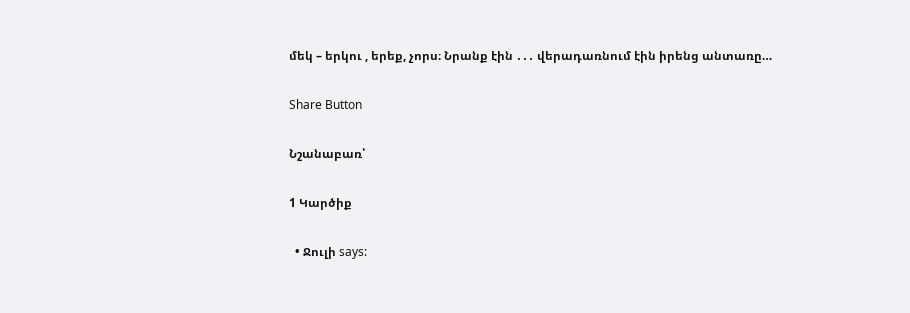մեկ – երկու , երեք, չորս։ Նրանք էին ․․․ վերադառնում էին իրենց անտառը…

Share Button

Նշանաբառ՝

1 Կարծիք

  • Ջուլի says: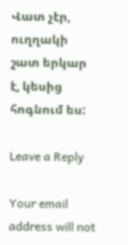Վատ չէր, ուղղակի շատ երկար է, կեսից հոգնում ես:

Leave a Reply

Your email address will not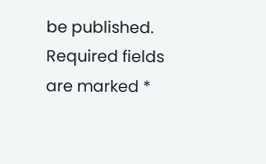be published. Required fields are marked *